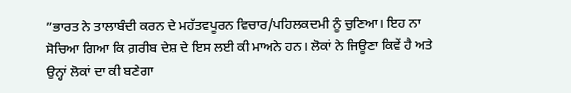”ਭਾਰਤ ਨੇ ਤਾਲਾਬੰਦੀ ਕਰਨ ਦੇ ਮਹੱਤਵਪੂਰਨ ਵਿਚਾਰ/ਪਹਿਲਕਦਮੀ ਨੂੰ ਚੁਣਿਆ। ਇਹ ਨਾ ਸੋਚਿਆ ਗਿਆ ਕਿ ਗ਼ਰੀਬ ਦੇਸ਼ ਦੇ ਇਸ ਲਈ ਕੀ ਮਾਅਨੇ ਹਨ। ਲੋਕਾਂ ਨੇ ਜਿਊਣਾ ਕਿਵੇਂ ਹੈ ਅਤੇ ਉਨ੍ਹਾਂ ਲੋਕਾਂ ਦਾ ਕੀ ਬਣੇਗਾ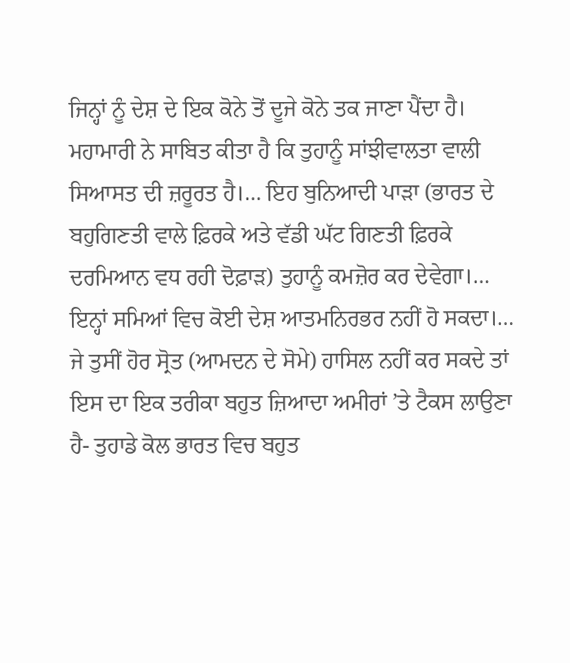ਜਿਨ੍ਹਾਂ ਨੂੰ ਦੇਸ਼ ਦੇ ਇਕ ਕੋਨੇ ਤੋਂ ਦੂਜੇ ਕੋਨੇ ਤਕ ਜਾਣਾ ਪੈਂਦਾ ਹੈ। ਮਹਾਮਾਰੀ ਨੇ ਸਾਬਿਤ ਕੀਤਾ ਹੈ ਕਿ ਤੁਹਾਨੂੰ ਸਾਂਝੀਵਾਲਤਾ ਵਾਲੀ ਸਿਆਸਤ ਦੀ ਜ਼ਰੂਰਤ ਹੈ।… ਇਹ ਬੁਨਿਆਦੀ ਪਾੜਾ (ਭਾਰਤ ਦੇ ਬਹੁਗਿਣਤੀ ਵਾਲੇ ਫ਼ਿਰਕੇ ਅਤੇ ਵੱਡੀ ਘੱਟ ਗਿਣਤੀ ਫ਼ਿਰਕੇ ਦਰਮਿਆਨ ਵਧ ਰਹੀ ਦੋਫ਼ਾੜ) ਤੁਹਾਨੂੰ ਕਮਜ਼ੋਰ ਕਰ ਦੇਵੇਗਾ।… ਇਨ੍ਹਾਂ ਸਮਿਆਂ ਵਿਚ ਕੋਈ ਦੇਸ਼ ਆਤਮਨਿਰਭਰ ਨਹੀਂ ਹੋ ਸਕਦਾ।… ਜੇ ਤੁਸੀਂ ਹੋਰ ਸ੍ਰੋਤ (ਆਮਦਨ ਦੇ ਸੋਮੇ) ਹਾਸਿਲ ਨਹੀਂ ਕਰ ਸਕਦੇ ਤਾਂ ਇਸ ਦਾ ਇਕ ਤਰੀਕਾ ਬਹੁਤ ਜ਼ਿਆਦਾ ਅਮੀਰਾਂ ’ਤੇ ਟੈਕਸ ਲਾਉਣਾ ਹੈ- ਤੁਹਾਡੇ ਕੋਲ ਭਾਰਤ ਵਿਚ ਬਹੁਤ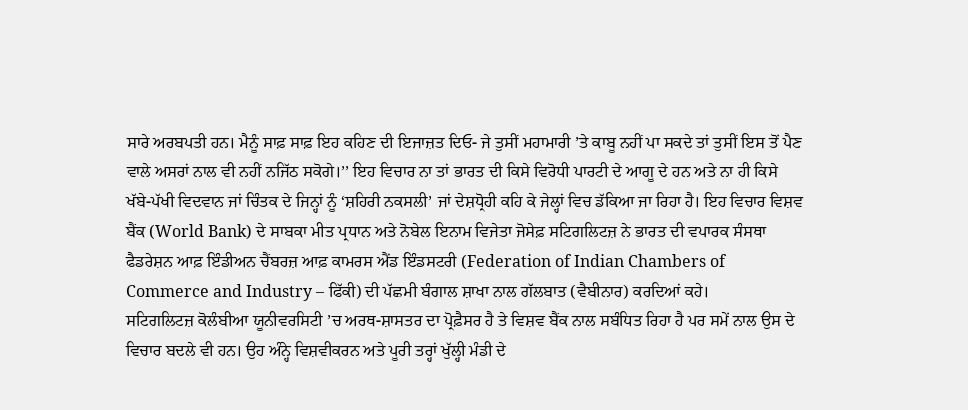ਸਾਰੇ ਅਰਬਪਤੀ ਹਨ। ਮੈਨੂੰ ਸਾਫ਼ ਸਾਫ਼ ਇਹ ਕਹਿਣ ਦੀ ਇਜਾਜ਼ਤ ਦਿਓ- ਜੇ ਤੁਸੀਂ ਮਹਾਮਾਰੀ ’ਤੇ ਕਾਬੂ ਨਹੀਂ ਪਾ ਸਕਦੇ ਤਾਂ ਤੁਸੀਂ ਇਸ ਤੋਂ ਪੈਣ ਵਾਲੇ ਅਸਰਾਂ ਨਾਲ ਵੀ ਨਹੀਂ ਨਜਿੱਠ ਸਕੋਗੇ।’’ ਇਹ ਵਿਚਾਰ ਨਾ ਤਾਂ ਭਾਰਤ ਦੀ ਕਿਸੇ ਵਿਰੋਧੀ ਪਾਰਟੀ ਦੇ ਆਗੂ ਦੇ ਹਨ ਅਤੇ ਨਾ ਹੀ ਕਿਸੇ ਖੱਬੇ-ਪੱਖੀ ਵਿਦਵਾਨ ਜਾਂ ਚਿੰਤਕ ਦੇ ਜਿਨ੍ਹਾਂ ਨੂੰ ‘ਸ਼ਹਿਰੀ ਨਕਸਲੀ’ ਜਾਂ ਦੇਸ਼ਧ੍ਰੋਹੀ ਕਹਿ ਕੇ ਜੇਲ੍ਹਾਂ ਵਿਚ ਡੱਕਿਆ ਜਾ ਰਿਹਾ ਹੈ। ਇਹ ਵਿਚਾਰ ਵਿਸ਼ਵ ਬੈਂਕ (World Bank) ਦੇ ਸਾਬਕਾ ਮੀਤ ਪ੍ਰਧਾਨ ਅਤੇ ਨੋਬੇਲ ਇਨਾਮ ਵਿਜੇਤਾ ਜੋਸੇਫ਼ ਸਟਿਗਲਿਟਜ਼ ਨੇ ਭਾਰਤ ਦੀ ਵਪਾਰਕ ਸੰਸਥਾ ਫੈਡਰੇਸ਼ਨ ਆਫ਼ ਇੰਡੀਅਨ ਚੈਂਬਰਜ਼ ਆਫ਼ ਕਾਮਰਸ ਐਂਡ ਇੰਡਸਟਰੀ (Federation of Indian Chambers of Commerce and Industry – ਫਿੱਕੀ) ਦੀ ਪੱਛਮੀ ਬੰਗਾਲ ਸ਼ਾਖਾ ਨਾਲ ਗੱਲਬਾਤ (ਵੈਬੀਨਾਰ) ਕਰਦਿਆਂ ਕਹੇ।
ਸਟਿਗਲਿਟਜ਼ ਕੋਲੰਬੀਆ ਯੂਨੀਵਰਸਿਟੀ ’ਚ ਅਰਥ-ਸ਼ਾਸਤਰ ਦਾ ਪ੍ਰੋਫ਼ੈਸਰ ਹੈ ਤੇ ਵਿਸ਼ਵ ਬੈਂਕ ਨਾਲ ਸਬੰਧਿਤ ਰਿਹਾ ਹੈ ਪਰ ਸਮੇਂ ਨਾਲ ਉਸ ਦੇ ਵਿਚਾਰ ਬਦਲੇ ਵੀ ਹਨ। ਉਹ ਅੰਨ੍ਹੇ ਵਿਸ਼ਵੀਕਰਨ ਅਤੇ ਪੂਰੀ ਤਰ੍ਹਾਂ ਖੁੱਲ੍ਹੀ ਮੰਡੀ ਦੇ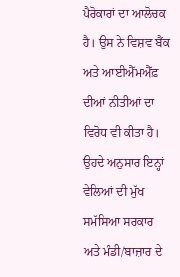ਪੈਰੋਕਾਰਾਂ ਦਾ ਆਲੋਚਕ ਹੈ। ਉਸ ਨੇ ਵਿਸ਼ਵ ਬੈਂਕ ਅਤੇ ਆਈਐੱਮਐੱਫ਼ ਦੀਆਂ ਨੀਤੀਆਂ ਦਾ ਵਿਰੋਧ ਵੀ ਕੀਤਾ ਹੈ। ਉਹਦੇ ਅਨੁਸਾਰ ਇਨ੍ਹਾਂ ਵੇਲਿਆਂ ਦੀ ਮੁੱਖ ਸਮੱਸਿਆ ਸਰਕਾਰ ਅਤੇ ਮੰਡੀ/ਬਾਜ਼ਾਰ ਦੇ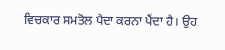ਵਿਚਕਾਰ ਸਮਤੋਲ ਪੈਦਾ ਕਰਨਾ ਪੈਂਦਾ ਹੈ। ਉਹ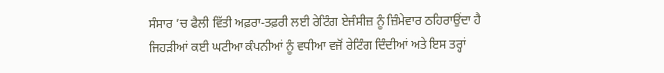ਸੰਸਾਰ ’ਚ ਫੈਲੀ ਵਿੱਤੀ ਅਫ਼ਰਾ-ਤਫ਼ਰੀ ਲਈ ਰੇਟਿੰਗ ਏਜੰਸੀਜ਼ ਨੂੰ ਜ਼ਿੰਮੇਵਾਰ ਠਹਿਰਾਉਂਦਾ ਹੈ ਜਿਹੜੀਆਂ ਕਈ ਘਟੀਆ ਕੰਪਨੀਆਂ ਨੂੰ ਵਧੀਆ ਵਜੋਂ ਰੇਟਿੰਗ ਦਿੰਦੀਆਂ ਅਤੇ ਇਸ ਤਰ੍ਹਾਂ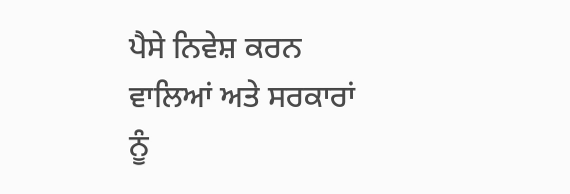ਪੈਸੇ ਨਿਵੇਸ਼ ਕਰਨ ਵਾਲਿਆਂ ਅਤੇ ਸਰਕਾਰਾਂ ਨੂੰ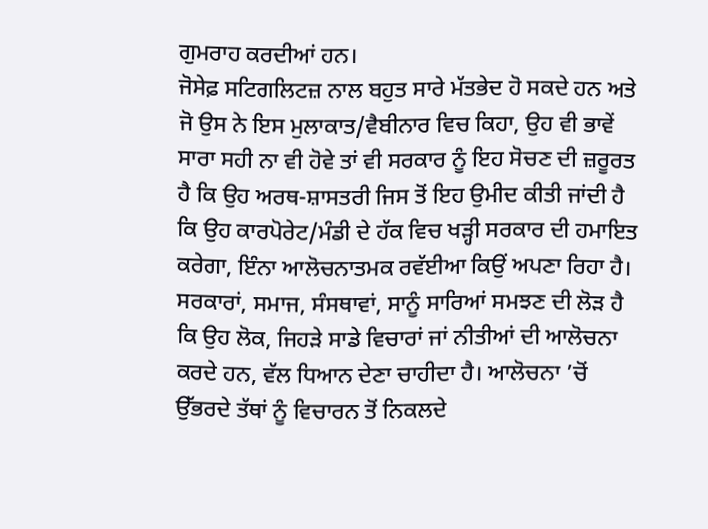ਗੁਮਰਾਹ ਕਰਦੀਆਂ ਹਨ।
ਜੋਸੇਫ਼ ਸਟਿਗਲਿਟਜ਼ ਨਾਲ ਬਹੁਤ ਸਾਰੇ ਮੱਤਭੇਦ ਹੋ ਸਕਦੇ ਹਨ ਅਤੇ ਜੋ ਉਸ ਨੇ ਇਸ ਮੁਲਾਕਾਤ/ਵੈਬੀਨਾਰ ਵਿਚ ਕਿਹਾ, ਉਹ ਵੀ ਭਾਵੇਂ ਸਾਰਾ ਸਹੀ ਨਾ ਵੀ ਹੋਵੇ ਤਾਂ ਵੀ ਸਰਕਾਰ ਨੂੰ ਇਹ ਸੋਚਣ ਦੀ ਜ਼ਰੂਰਤ ਹੈ ਕਿ ਉਹ ਅਰਥ-ਸ਼ਾਸਤਰੀ ਜਿਸ ਤੋਂ ਇਹ ਉਮੀਦ ਕੀਤੀ ਜਾਂਦੀ ਹੈ ਕਿ ਉਹ ਕਾਰਪੋਰੇਟ/ਮੰਡੀ ਦੇ ਹੱਕ ਵਿਚ ਖੜ੍ਹੀ ਸਰਕਾਰ ਦੀ ਹਮਾਇਤ ਕਰੇਗਾ, ਇੰਨਾ ਆਲੋਚਨਾਤਮਕ ਰਵੱਈਆ ਕਿਉਂ ਅਪਣਾ ਰਿਹਾ ਹੈ। ਸਰਕਾਰਾਂ, ਸਮਾਜ, ਸੰਸਥਾਵਾਂ, ਸਾਨੂੰ ਸਾਰਿਆਂ ਸਮਝਣ ਦੀ ਲੋੜ ਹੈ ਕਿ ਉਹ ਲੋਕ, ਜਿਹੜੇ ਸਾਡੇ ਵਿਚਾਰਾਂ ਜਾਂ ਨੀਤੀਆਂ ਦੀ ਆਲੋਚਨਾ ਕਰਦੇ ਹਨ, ਵੱਲ ਧਿਆਨ ਦੇਣਾ ਚਾਹੀਦਾ ਹੈ। ਆਲੋਚਨਾ ’ਚੋਂ ਉੱਭਰਦੇ ਤੱਥਾਂ ਨੂੰ ਵਿਚਾਰਨ ਤੋਂ ਨਿਕਲਦੇ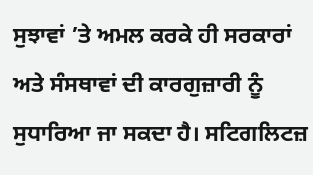ਸੁਝਾਵਾਂ ’ਤੇ ਅਮਲ ਕਰਕੇ ਹੀ ਸਰਕਾਰਾਂ ਅਤੇ ਸੰਸਥਾਵਾਂ ਦੀ ਕਾਰਗੁਜ਼ਾਰੀ ਨੂੰ ਸੁਧਾਰਿਆ ਜਾ ਸਕਦਾ ਹੈ। ਸਟਿਗਲਿਟਜ਼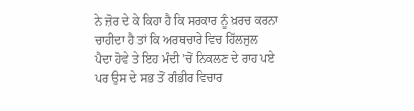ਨੇ ਜ਼ੋਰ ਦੇ ਕੇ ਕਿਹਾ ਹੈ ਕਿ ਸਰਕਾਰ ਨੂੰ ਖ਼ਰਚ ਕਰਨਾ ਚਾਹੀਦਾ ਹੈ ਤਾਂ ਕਿ ਅਰਥਚਾਰੇ ਵਿਚ ਹਿੱਲਜੁਲ ਪੈਦਾ ਹੋਵੇ ਤੇ ਇਹ ਮੰਦੀ ’ਚੋਂ ਨਿਕਲਣ ਦੇ ਰਾਹ ਪਏ ਪਰ ਉਸ ਦੇ ਸਭ ਤੋਂ ਗੰਭੀਰ ਵਿਚਾਰ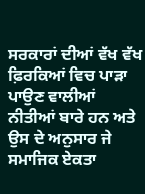ਸਰਕਾਰਾਂ ਦੀਆਂ ਵੱਖ ਵੱਖ ਫ਼ਿਰਕਿਆਂ ਵਿਚ ਪਾੜਾ ਪਾਉਣ ਵਾਲੀਆਂ ਨੀਤੀਆਂ ਬਾਰੇ ਹਨ ਅਤੇ ਉਸ ਦੇ ਅਨੁਸਾਰ ਜੇ ਸਮਾਜਿਕ ਏਕਤਾ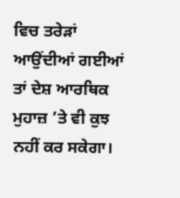ਵਿਚ ਤਰੇੜਾਂ ਆਉਂਦੀਆਂ ਗਈਆਂ ਤਾਂ ਦੇਸ਼ ਆਰਥਿਕ ਮੁਹਾਜ਼ ’ਤੇ ਵੀ ਕੁਝ ਨਹੀਂ ਕਰ ਸਕੇਗਾ।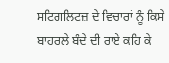ਸਟਿਗਲਿਟਜ਼ ਦੇ ਵਿਚਾਰਾਂ ਨੂੰ ਕਿਸੇ ਬਾਹਰਲੇ ਬੰਦੇ ਦੀ ਰਾਏ ਕਹਿ ਕੇ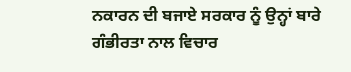ਨਕਾਰਨ ਦੀ ਬਜਾਏ ਸਰਕਾਰ ਨੂੰ ਉਨ੍ਹਾਂ ਬਾਰੇ ਗੰਭੀਰਤਾ ਨਾਲ ਵਿਚਾਰ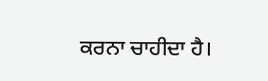ਕਰਨਾ ਚਾਹੀਦਾ ਹੈ।